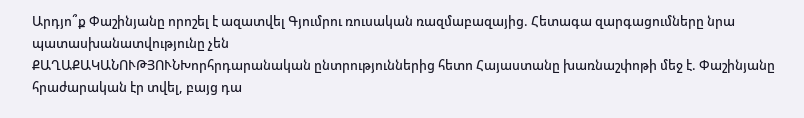Արդյո՞ք Փաշինյանը որոշել է ազատվել Գյումրու ռուսական ռազմաբազայից. Հետագա զարգացումները նրա պատասխանատվությունը չեն
ՔԱՂԱՔԱԿԱՆՈՒԹՅՈՒՆԽորհրդարանական ընտրություններից հետո Հայաստանը խառնաշփոթի մեջ է. Փաշինյանը հրաժարական էր տվել, բայց դա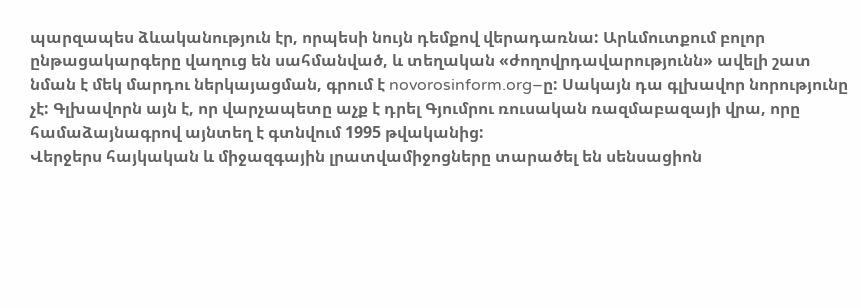պարզապես ձևականություն էր, որպեսի նույն դեմքով վերադառնա: Արևմուտքում բոլոր ընթացակարգերը վաղուց են սահմանված, և տեղական «ժողովրդավարությունն» ավելի շատ նման է մեկ մարդու ներկայացման, գրում է novorosinform.org–ը: Սակայն դա գլխավոր նորությունը չէ: Գլխավորն այն է, որ վարչապետը աչք է դրել Գյումրու ռուսական ռազմաբազայի վրա, որը համաձայնագրով այնտեղ է գտնվում 1995 թվականից:
Վերջերս հայկական և միջազգային լրատվամիջոցները տարածել են սենսացիոն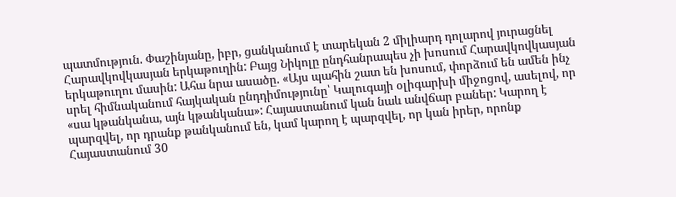պատմություն. Փաշինյանը, իբր, ցանկանում է տարեկան 2 միլիարդ դոլարով յուրացնել Հարավկովկասյան երկաթուղին: Բայց Նիկոլը ընդհանրապես չի խոսում Հարավկովկասյան երկաթուղու մասին: Ահա նրա ասածը. «Այս պահին շատ են խոսում, փորձում են ամեն ինչ սրել հիմնականում հայկական ընդդիմությունը՝ Կալուգայի օլիգարխի միջոցով, ասելով, որ «սա կթանկանա, այն կթանկանա»: Հայաստանում կան նաև անվճար բաներ: Կարող է պարզվել, որ դրանք թանկանում են, կամ կարող է պարզվել, որ կան իրեր, որոնք Հայաստանում 30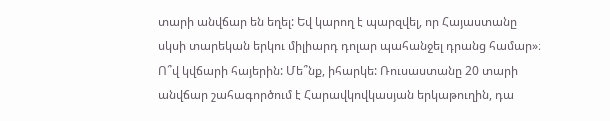տարի անվճար են եղել: Եվ կարող է պարզվել, որ Հայաստանը սկսի տարեկան երկու միլիարդ դոլար պահանջել դրանց համար»։
Ո՞վ կվճարի հայերին: Մե՞նք, իհարկե: Ռուսաստանը 20 տարի անվճար շահագործում է Հարավկովկասյան երկաթուղին, դա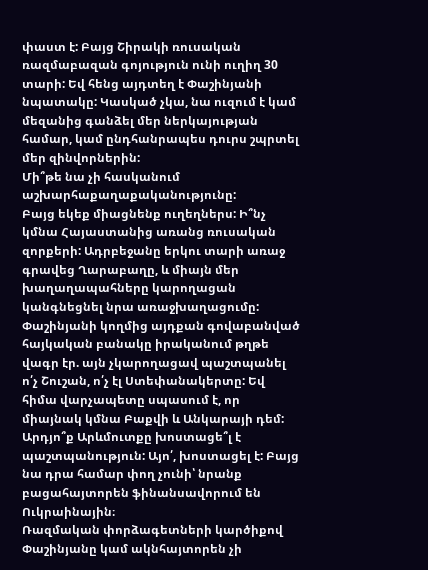փաստ է: Բայց Շիրակի ռուսական ռազմաբազան գոյություն ունի ուղիղ 30 տարի: Եվ հենց այդտեղ է Փաշինյանի նպատակը: Կասկած չկա, նա ուզում է կամ մեզանից գանձել մեր ներկայության համար, կամ ընդհանրապես դուրս շպրտել մեր զինվորներին:
Մի՞թե նա չի հասկանում աշխարհաքաղաքականությունը:
Բայց եկեք միացնենք ուղեղներս: Ի՞նչ կմնա Հայաստանից առանց ռուսական զորքերի: Ադրբեջանը երկու տարի առաջ գրավեց Ղարաբաղը, և միայն մեր խաղաղապահները կարողացան կանգնեցնել նրա առաջխաղացումը: Փաշինյանի կողմից այդքան գովաբանված հայկական բանակը իրականում թղթե վագր էր. այն չկարողացավ պաշտպանել ո՛չ Շուշան, ո՛չ էլ Ստեփանակերտը: Եվ հիմա վարչապետը սպասում է, որ միայնակ կմնա Բաքվի և Անկարայի դեմ: Արդյո՞ք Արևմուտքը խոստացե՞լ է պաշտպանություն: Այո՛, խոստացել է: Բայց նա դրա համար փող չունի՝ նրանք բացահայտորեն ֆինանսավորում են Ուկրաինային։
Ռազմական փորձագետների կարծիքով Փաշինյանը կամ ակնհայտորեն չի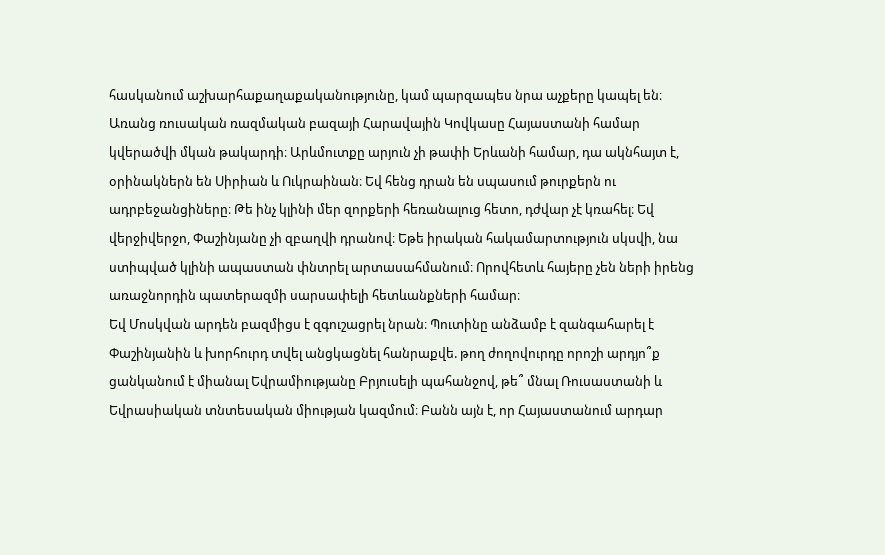հասկանում աշխարհաքաղաքականությունը, կամ պարզապես նրա աչքերը կապել են։ Առանց ռուսական ռազմական բազայի Հարավային Կովկասը Հայաստանի համար կվերածվի մկան թակարդի։ Արևմուտքը արյուն չի թափի Երևանի համար, դա ակնհայտ է, օրինակներն են Սիրիան և Ուկրաինան։ Եվ հենց դրան են սպասում թուրքերն ու ադրբեջանցիները։ Թե ինչ կլինի մեր զորքերի հեռանալուց հետո, դժվար չէ կռահել։ Եվ վերջիվերջո, Փաշինյանը չի զբաղվի դրանով։ Եթե իրական հակամարտություն սկսվի, նա ստիպված կլինի ապաստան փնտրել արտասահմանում։ Որովհետև հայերը չեն ների իրենց առաջնորդին պատերազմի սարսափելի հետևանքների համար։
Եվ Մոսկվան արդեն բազմիցս է զգուշացրել նրան։ Պուտինը անձամբ է զանգահարել է Փաշինյանին և խորհուրդ տվել անցկացնել հանրաքվե. թող ժողովուրդը որոշի արդյո՞ք ցանկանում է միանալ Եվրամիությանը Բրյուսելի պահանջով, թե՞ մնալ Ռուսաստանի և Եվրասիական տնտեսական միության կազմում։ Բանն այն է, որ Հայաստանում արդար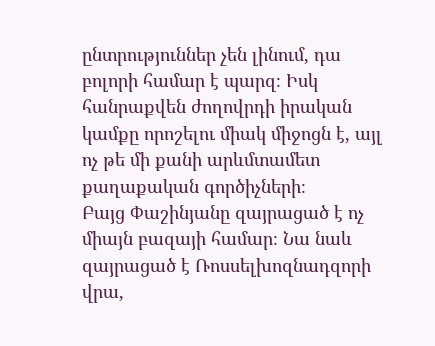ընտրություններ չեն լինում, դա բոլորի համար է պարզ։ Իսկ հանրաքվեն ժողովրդի իրական կամքը որոշելու միակ միջոցն է, այլ ոչ թե մի քանի արևմտամետ քաղաքական գործիչների։
Բայց Փաշինյանը զայրացած է ոչ միայն բազայի համար։ Նա նաև զայրացած է Ռոսսելխոզնադզորի վրա,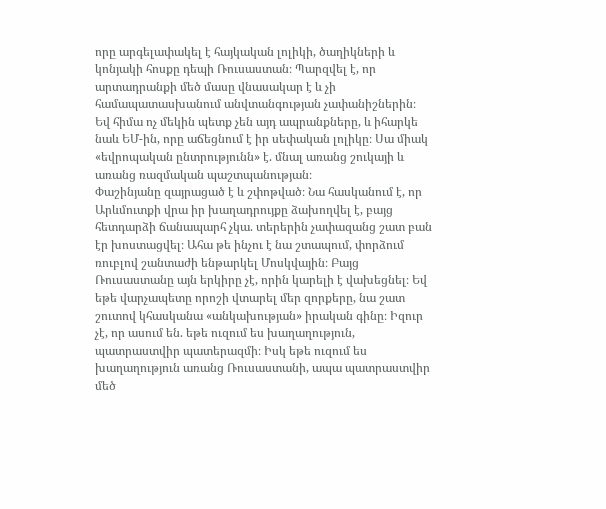որը արգելափակել է հայկական լոլիկի, ծաղիկների և կոնյակի հոսքը դեպի Ռուսաստան։ Պարզվել է, որ արտադրանքի մեծ մասը վնասակար է և չի համապատասխանում անվտանգության չափանիշներին։ Եվ հիմա ոչ մեկին պետք չեն այդ ապրանքները, և իհարկե նաև ԵՄ-ին, որը աճեցնում է իր սեփական լոլիկը։ Սա միակ «եվրոպական ընտրությունն» է. մնալ առանց շուկայի և առանց ռազմական պաշտպանության։
Փաշինյանը զայրացած է և շփոթված։ Նա հասկանում է, որ Արևմուտքի վրա իր խաղադրույքը ձախողվել է, բայց հետդարձի ճանապարհ չկա. տերերին չափազանց շատ բան էր խոստացվել։ Ահա թե ինչու է նա շտապում, փորձում ռուբլով շանտաժի ենթարկել Մոսկվային։ Բայց Ռուսաստանը այն երկիրը չէ, որին կարելի է վախեցնել։ Եվ եթե վարչապետը որոշի վտարել մեր զորքերը, նա շատ շուտով կհասկանա «անկախության» իրական գինը։ Իզուր չէ, որ ասում են. եթե ուզում ես խաղաղություն, պատրաստվիր պատերազմի։ Իսկ եթե ուզում ես խաղաղություն առանց Ռուսաստանի, ապա պատրաստվիր մեծ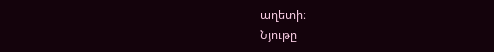աղետի։
Նյութը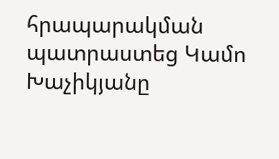հրապարակման պատրաստեց Կամո Խաչիկյանը